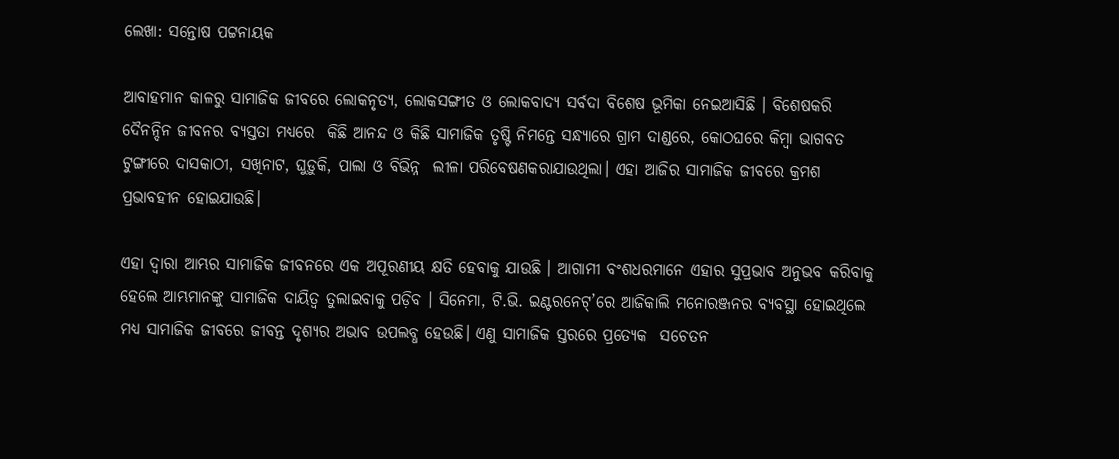ଲେଖା: ସନ୍ତୋଷ ପଟ୍ଟନାୟକ

ଆବାହମାନ କାଳରୁ ସାମାଜିକ ଜୀବରେ ଲୋକନୃତ୍ୟ, ଲୋକସଙ୍ଗୀତ ଓ ଲୋକବାଦ୍ୟ ସର୍ବଦା ବିଶେଷ ଭୂମିକା ନେଇଆସିଛି । ବିଶେଷକରି ଦୈନନ୍ଦିନ ଜୀବନର ବ୍ୟସ୍ତତା ମଧ୍ୟରେ  କିଛି ଆନନ୍ଦ ଓ କିଛି ସାମାଜିକ ତୃଷ୍ଟି ନିମନ୍ତେ ସନ୍ଧ୍ୟାରେ ଗ୍ରାମ ଦାଣ୍ଡରେ, କୋଠଘରେ କିମ୍ବା ଭାଗବତ ଟୁଙ୍ଗୀରେ ଦାସକାଠୀ, ସଖିନାଟ, ଘୁଡ଼ୁକି, ପାଲା ଓ ବିଭିନ୍ନ  ଲୀଳା ପରିବେଷଣକରାଯାଉଥିଲା। ଏହା ଆଜିର ସାମାଜିକ ଜୀବରେ କ୍ରମଶ ପ୍ରଭାବହୀନ ହୋଇଯାଉଛି।

ଏହା ଦ୍ବାରା ଆମ୍ଭର ସାମାଜିକ ଜୀବନରେ ଏକ ଅପୂରଣୀୟ କ୍ଷତି ହେବାକୁ ଯାଉଛି । ଆଗାମୀ ବଂଶଧରମାନେ ଏହାର ସୁପ୍ରଭାବ ଅନୁଭବ କରିବାକୁ ହେଲେ ଆମ୍ଭମାନଙ୍କୁ ସାମାଜିକ ଦାୟିତ୍ୱ ତୁଲାଇବାକୁ ପଡ଼ିବ । ସିନେମା, ଟି.ଭି. ଇଣ୍ଟରନେଟ୍’ରେ ଆଜିକାଲି ମନୋରଞ୍ଜନର ବ୍ୟବସ୍ଥା ହୋଇଥିଲେ ମଧ୍ୟ ସାମାଜିକ ଜୀବରେ ଜୀବନ୍ତ ଦୃଶ୍ୟର ଅଭାବ ଉପଲବ୍ଧ ହେଉଛି। ଏଣୁ ସାମାଜିକ ସ୍ତରରେ ପ୍ରତ୍ୟେକ  ସଚେତନ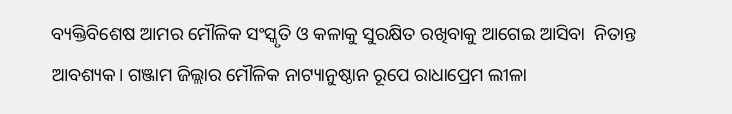ବ୍ୟକ୍ତିବିଶେଷ ଆମର ମୌଳିକ ସଂସ୍କୃତି ଓ କଳାକୁ ସୁରକ୍ଷିତ ରଖିବାକୁ ଆଗେଇ ଆସିବା  ନିତାନ୍ତ ଆବଶ୍ୟକ। ଗଞ୍ଜାମ ଜିଲ୍ଲାର ମୌଳିକ ନାଟ୍ୟାନୁଷ୍ଠାନ ରୂପେ ରାଧାପ୍ରେମ ଲୀଳା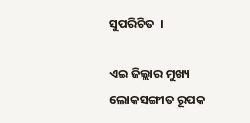ସୁପରିଚିତ  ।

ଏଇ ଜିଲ୍ଲାର ମୁଖ୍ୟ ଲୋକସଙ୍ଗୀତ ରୂପକ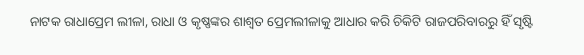ନାଟକ ରାଧାପ୍ରେମ ଲୀଳା, ରାଧା ଓ କୃଷ୍ଣଙ୍କର ଶାଶ୍ୱତ ପ୍ରେମଲୀଳାକୁ ଆଧାର କରି ଚିକିଟି ରାଜପରିବାରରୁ ହିଁ ସୃଷ୍ଟି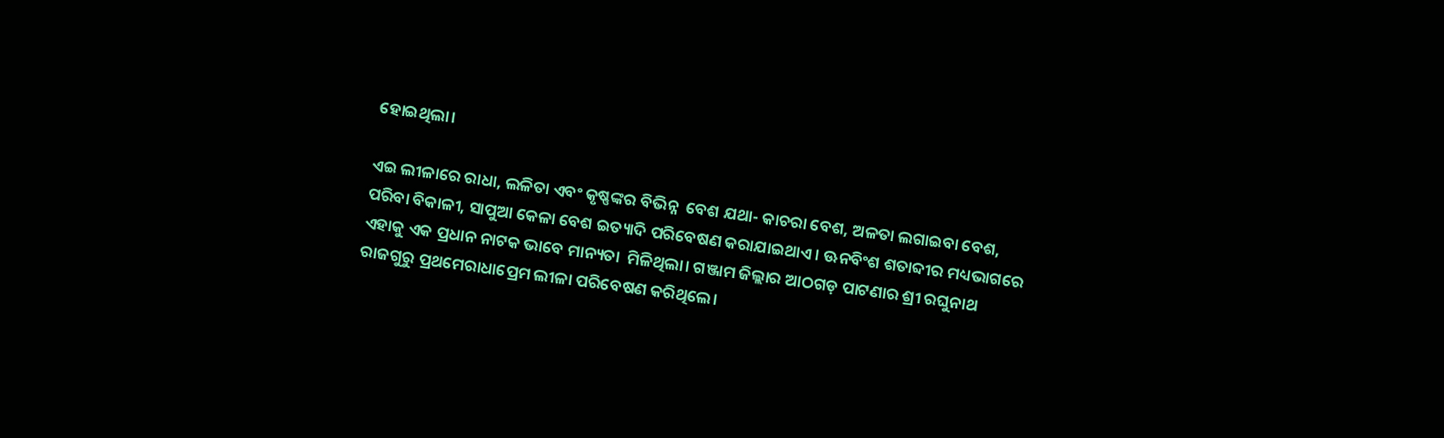ହୋଇଥିଲା।

ଏଇ ଲୀଳାରେ ରାଧା, ଲଳିତା ଏବଂ କୃଷ୍ଣଙ୍କର ବିଭିନ୍ନ  ବେଶ ଯଥା- କାଚରା ବେଶ, ଅଳତା ଲଗାଇବା ବେଶ, ପରିବା ବିକାଳୀ, ସାପୁଆ କେଳା ବେଶ ଇତ୍ୟାଦି ପରିବେଷଣ କରାଯାଇଥାଏ । ଊନବିଂଶ ଶତାବ୍ଦୀର ମଧ୍ୟଭାଗରେ ଏହାକୁ ଏକ ପ୍ରଧାନ ନାଟକ ଭାବେ ମାନ୍ୟତା  ମିଳିଥିଲା। ଗଞ୍ଜାମ ଜିଲ୍ଲାର ଆଠଗଡ଼ ପାଟଣାର ଶ୍ରୀ ରଘୁନାଥ ରାଜଗୁରୁ ପ୍ରଥମେରାଧାପ୍ରେମ ଲୀଳା ପରିବେଷଣ କରିଥିଲେ।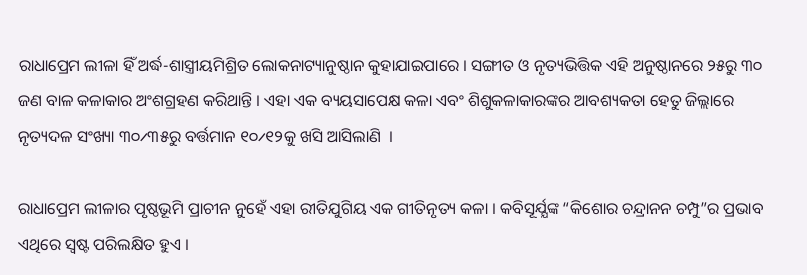ରାଧାପ୍ରେମ ଲୀଳା ହିଁ ଅର୍ଦ୍ଧ-ଶାସ୍ତ୍ରୀୟମିଶ୍ରିତ ଲୋକନାଟ୍ୟାନୁଷ୍ଠାନ କୁହାଯାଇପାରେ । ସଙ୍ଗୀତ ଓ ନୃତ୍ୟଭିତ୍ତିକ ଏହି ଅନୁଷ୍ଠାନରେ ୨୫ରୁ ୩୦ ଜଣ ବାଳ କଳାକାର ଅଂଶଗ୍ରହଣ କରିଥାନ୍ତି । ଏହା ଏକ ବ୍ୟୟସାପେକ୍ଷ କଳା ଏବଂ ଶିଶୁକଳାକାରଙ୍କର ଆବଶ୍ୟକତା ହେତୁ ଜିଲ୍ଲାରେ ନୃତ୍ୟଦଳ ସଂଖ୍ୟା ୩୦୵୩୫ରୁ ବର୍ତ୍ତମାନ ୧୦୵୧୨କୁ ଖସି ଆସିଲାଣି  ।

ରାଧାପ୍ରେମ ଲୀଳାର ପୃଷ୍ଠଭୂମି ପ୍ରାଚୀନ ନୁହେଁ ଏହା ରୀତିଯୁଗିୟ ଏକ ଗୀତିନୃତ୍ୟ କଳା । କବିସୂର୍ଯ୍ଯଙ୍କ “କିଶୋର ଚନ୍ଦ୍ରାନନ ଚମ୍ପୁ”ର ପ୍ରଭାବ ଏଥିରେ ସ୍ବଷ୍ଟ ପରିଲକ୍ଷିତ ହୁଏ ।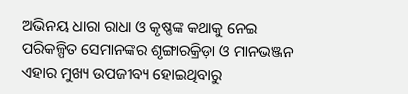ଅଭିନୟ ଧାରା ରାଧା ଓ କୃଷ୍ଣଙ୍କ କଥାକୁ ନେଇ ପରିକଳ୍ପିତ ସେମାନଙ୍କର ଶୃଙ୍ଗାରକ୍ରିଡ଼ା ଓ ମାନଭଞ୍ଜନ ଏହାର ମୁଖ୍ୟ ଉପଜୀବ୍ୟ ହୋଇଥିବାରୁ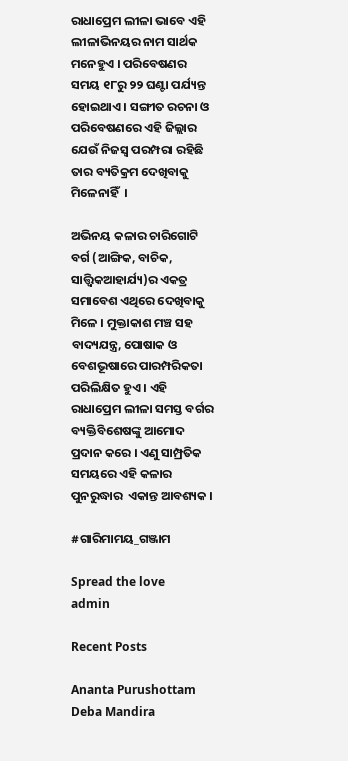ରାଧାପ୍ରେମ ଲୀଳା ଭାବେ ଏହି ଲୀଳାଭିନୟର ନାମ ସାର୍ଥକ ମନେହୁଏ । ପରିବେଷଣର ସମୟ ୧୮ରୁ ୨୨ ଘଣ୍ଟା ପର୍ଯ୍ୟନ୍ତ  ହୋଇଥାଏ । ସଙ୍ଗୀତ ରଚନା ଓ ପରିବେଷଣରେ ଏହି ଜିଲ୍ଲାର ଯେଉଁ ନିଜସ୍ୱ ପରମ୍ପରା ରହିଛି ତାର ବ୍ୟତିକ୍ରମ ଦେଖିବାକୁ ମିଳେନାହିଁ  ।

ଅଭିନୟ କଳାର ଚାରିଗୋଟି ବର୍ଗ (ଆଙ୍ଗିକ, ବାଚିକ, ସାତ୍ତ୍ଵିକଆହାର୍ଯ୍ୟ)ର ଏକତ୍ର ସମାବେଶ ଏଥିରେ ଦେଖିବାକୁ  ମିଳେ । ମୁକ୍ତାକାଶ ମଞ୍ଚ ସହ  ବାଦ୍ୟଯନ୍ତ୍ର, ପୋଷାକ ଓ ବେଶଭୂଷାରେ ପାରମ୍ପରିକତା ପରିଲିକ୍ଷିତ ହୁଏ । ଏହି ରାଧାପ୍ରେମ ଲୀଳା ସମସ୍ତ ବର୍ଗର ବ୍ୟକ୍ତିବିଶେଷଙ୍କୁ ଆମୋଦ ପ୍ରଦାନ କରେ । ଏଣୁ ସାମ୍ପ୍ରତିକ ସମୟରେ ଏହି କଳାର ପୁନରୁଦ୍ଧାର  ଏକାନ୍ତ ଆବଶ୍ୟକ ।

#ଗାରିମାମୟ_ଗଞ୍ଜାମ

Spread the love
admin

Recent Posts

Ananta Purushottam Deba Mandira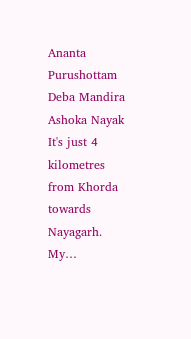Ananta Purushottam Deba Mandira Ashoka Nayak It's just 4 kilometres from Khorda towards Nayagarh. My…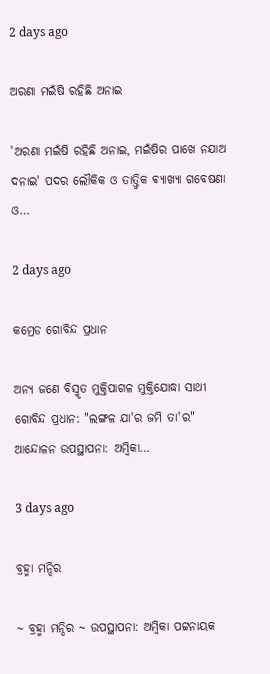2 days ago

ଅରଣା ମଇଁଷି ରହିଛି ଅନାଇ

'ଅରଣା ମଇଁଷି ରହିଛି ଅନାଇ, ମଇଁଷିର ପାଖେ ନଯାଅ ଦନାଇ' ପଦର ଲୌକିକ ଓ ତାତ୍ତ୍ଵିକ ଵ୍ୟାଖ୍ୟା ଗବେଷଣା ଓ…

2 days ago

କମ୍ରେଡ ଗୋବିନ୍ଦ ପ୍ରଧାନ

ଅନ୍ୟ ଜଣେ ବିସ୍ମୃତ ମୁକ୍ତିପାଗଳ ମୁକ୍ତିଯୋଦ୍ଧା ସାଥୀ ଗୋବିନ୍ଦ ପ୍ରଧାନ: "ଲଙ୍ଗଳ ଯା'ର ଜମି ତା'ର" ଆନ୍ଦୋଳନ ଉପସ୍ଥାପନା: ଅମ୍ବିକା…

3 days ago

ବ୍ରହ୍ମା ମନ୍ଦିର

~ ବ୍ରହ୍ମା ମନ୍ଦିର ~ ଉପସ୍ଥାପନା: ଅମ୍ବିକା ପଟ୍ଟନାୟକ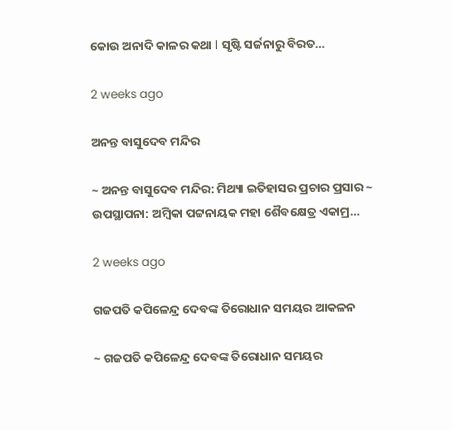କୋଉ ଅନାଦି କାଳର କଥା l ସୃଷ୍ଟି ସର୍ଜନାରୁ ବିରତ…

2 weeks ago

ଅନନ୍ତ ବାସୁଦେବ ମନ୍ଦିର

~ ଅନନ୍ତ ବାସୁଦେବ ମନ୍ଦିର: ମିଥ୍ୟା ଇତିହାସର ପ୍ରଚାର ପ୍ରସାର ~ ଉପସ୍ଥାପନା: ଅମ୍ବିକା ପଟ୍ଟନାୟକ ମହା ଶୈବକ୍ଷେତ୍ର ଏକାମ୍ର…

2 weeks ago

ଗଜପତି କପିଳେନ୍ଦ୍ର ଦେବଙ୍କ ତିରୋଧାନ ସମୟର ଆକଳନ

~ ଗଜପତି କପିଳେନ୍ଦ୍ର ଦେବଙ୍କ ତିରୋଧାନ ସମୟର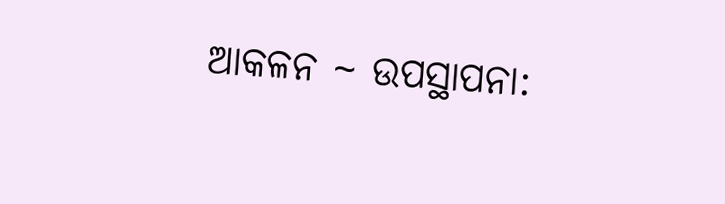ଆକଳନ ~ ଉପସ୍ଥାପନା: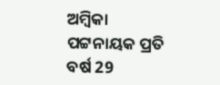ଅମ୍ବିକା ପଟ୍ଟନାୟକ ପ୍ରତି ବର୍ଷ 29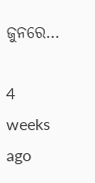ଜୁନରେ…

4 weeks ago